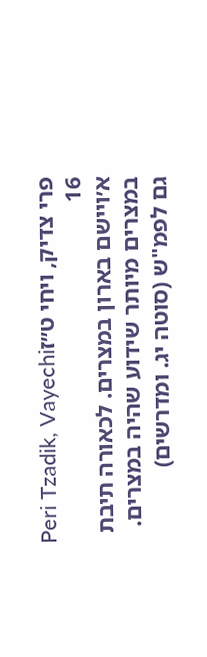פרי צדיק, ויחי ט״זPeri Tzadik, Vayechi 16
א׳ויישם בארון במצרים. לכאורה תיבת במצרים מיותר שידוע שהיה במצרים. גם לפמ"ש (סוטה יג. ומדרשים)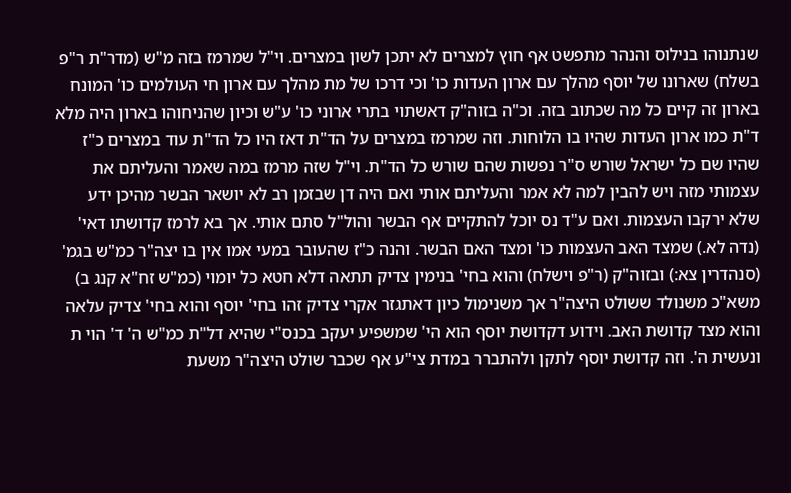שנתנוהו בנילוס והנהר מתפשט אף חוץ למצרים לא יתכן לשון במצרים. וי"ל שמרמז בזה מ"ש (מדר"ת ר"פ בשלח) שארונו של יוסף מהלך עם ארון העדות כו' וכי דרכו של מת מהלך עם ארון חי העולמים כו' המונח בארון זה קיים כל מה שכתוב בזה. וכ"ה בזוה"ק דאשתוי בתרי ארוני כו' ע"ש וכיון שהניחוהו בארון היה מלא ד"ת כמו ארון העדות שהיו בו הלוחות. וזה שמרמז במצרים על הד"ת דאז היו כל הד"ת עוד במצרים כ"ז שהיו שם כל ישראל שורש ס"ר נפשות שהם שורש כל הד"ת. וי"ל שזה מרמז במה שאמר והעליתם את עצמותי מזה ויש להבין למה לא אמר והעליתם אותי ואם היה דן שבזמן רב לא יושאר הבשר מהיכן ידע שלא ירקבו העצמות. ואם ע"ד נס יוכל להתקיים אף הבשר והול"ל סתם אותי. אך בא לרמז קדושתו דאי' (נדה לא.) שמצד האב העצמות כו' ומצד האם הבשר. והנה כ"ז שהעובר במעי אמו אין בו יצה"ר כמ"ש בגמ' (סנהדרין צא:) ובזוה"ק (ר"פ וישלח) והוא בחי' בנימין צדיק תתאה דלא חטא כל יומוי (כמ"ש זח"א קנג ב) משא"כ משנולד ששולט היצה"ר אך משנימול כיון דאתגזר אקרי צדיק זהו בחי' יוסף והוא בחי' צדיק עלאה והוא מצד קדושת האב. וידוע דקדושת יוסף הוא הי' שמשפיע יעקב בכנס"י שהיא דל"ת כמ"ש ה' ד' הוי ת ונעשית ה'. וזה קדושת יוסף לתקן ולהתברר במדת צי"ע אף שכבר שולט היצה"ר משעת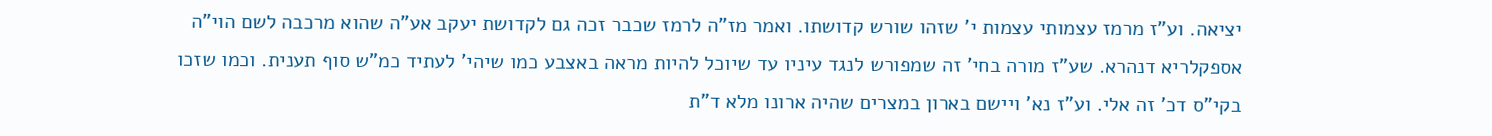יציאה. וע"ז מרמז עצמותי עצמות י' שזהו שורש קדושתו. ואמר מז"ה לרמז שכבר זכה גם לקדושת יעקב אע"ה שהוא מרכבה לשם הוי"ה אספקלריא דנהרא. שע"ז מורה בחי' זה שמפורש לנגד עיניו עד שיוכל להיות מראה באצבע כמו שיהי' לעתיד כמ"ש סוף תענית. וכמו שזכו בקי"ס דכ' זה אלי. וע"ז נא' ויישם בארון במצרים שהיה ארונו מלא ד"ת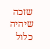שזכה שיהיה כלול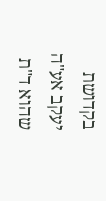בקדושת יעקב אע"ה שהוא ד"ת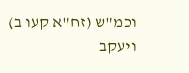וכמ"ש (זח"א קעו ב) ויעקב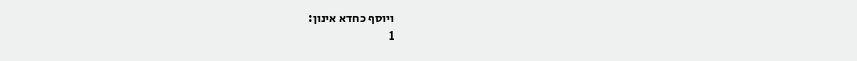ויוסף כחדא אינון:
1